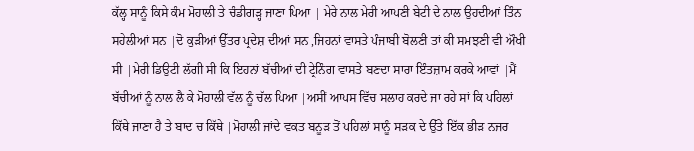ਕੱਲ੍ਹ ਸਾਨੂੰ ਕਿਸੇ ਕੰਮ ਮੋਹਾਲੀ ਤੇ ਚੰਡੀਗੜ੍ਹ ਜਾਣਾ ਪਿਆ | ਮੇਰੇ ਨਾਲ ਮੇਰੀ ਆਪਣੀ ਬੇਟੀ ਦੇ ਨਾਲ ਉਹਦੀਆਂ ਤਿੰਨ ਸਹੇਲੀਆਂ ਸਨ |ਦੋ ਕੁੜੀਆਂ ਉੱਤਰ ਪ੍ਰਦੇਸ਼ ਦੀਆਂ ਸਨ ,ਜਿਹਨਾਂ ਵਾਸਤੇ ਪੰਜਾਬੀ ਬੋਲਣੀ ਤਾਂ ਕੀ ਸਮਝਣੀ ਵੀ ਔਖੀ ਸੀ |ਮੇਰੀ ਡਿਉਟੀ ਲੱਗੀ ਸੀ ਕਿ ਇਹਨਾਂ ਬੱਚੀਆਂ ਦੀ ਟ੍ਰੇਨਿੰਗ ਵਾਸਤੇ ਬਣਦਾ ਸਾਰਾ ਇੰਤਜ਼ਾਮ ਕਰਕੇ ਆਵਾਂ |ਮੈਂ ਬੱਚੀਆਂ ਨੂੰ ਨਾਲ ਲੈ ਕੇ ਮੋਹਾਲੀ ਵੱਲ ਨੂੰ ਚੱਲ ਪਿਆ |ਅਸੀਂ ਆਪਸ ਵਿੱਚ ਸਲਾਹ ਕਰਦੇ ਜਾ ਰਹੇ ਸਾਂ ਕਿ ਪਹਿਲਾਂ ਕਿੱਥੇ ਜਾਣਾ ਹੈ ਤੇ ਬਾਦ ਚ ਕਿੱਥੇ |ਮੋਹਾਲੀ ਜਾਂਦੇ ਵਕਤ ਬਨੂੜ ਤੋਂ ਪਹਿਲਾਂ ਸਾਨੂੰ ਸੜਕ ਦੇ ਉੱਤੇ ਇੱਕ ਭੀੜ ਨਜਰ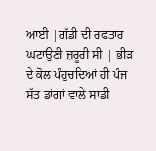ਆਈ |ਗੱਡੀ ਦੀ ਰਫਤਾਰ ਘਟਾਉਣੀ ਜ਼ਰੂਰੀ ਸੀ | ਭੀੜ ਦੇ ਕੋਲ ਪੰਹੁਚਦਿਆਂ ਹੀ ਪੰਜ ਸੱਤ ਡਾਂਗਾਂ ਵਾਲੇ ਸਾਡੀ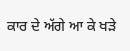ਕਾਰ ਦੇ ਅੱਗੇ ਆ ਕੇ ਖੜੇ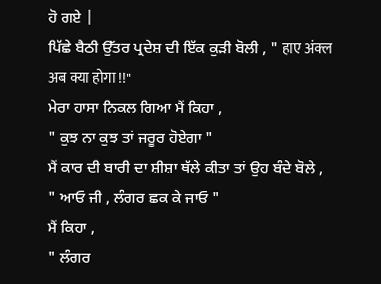ਹੋ ਗਏ |
ਪਿੱਛੇ ਬੈਠੀ ਉੱਤਰ ਪ੍ਰਦੇਸ਼ ਦੀ ਇੱਕ ਕੁੜੀ ਬੋਲੀ , " हाए अंक्ल अब क्या होगा !!"
ਮੇਰਾ ਹਾਸਾ ਨਿਕਲ ਗਿਆ ਮੈਂ ਕਿਹਾ ,
" ਕੁਝ ਨਾ ਕੁਝ ਤਾਂ ਜਰੂਰ ਹੋਏਗਾ "
ਮੈਂ ਕਾਰ ਦੀ ਬਾਰੀ ਦਾ ਸ਼ੀਸ਼ਾ ਥੱਲੇ ਕੀਤਾ ਤਾਂ ਉਹ ਬੰਦੇ ਬੋਲੇ ,
" ਆਓ ਜੀ , ਲੰਗਰ ਛਕ ਕੇ ਜਾਓ "
ਮੈਂ ਕਿਹਾ ,
" ਲੰਗਰ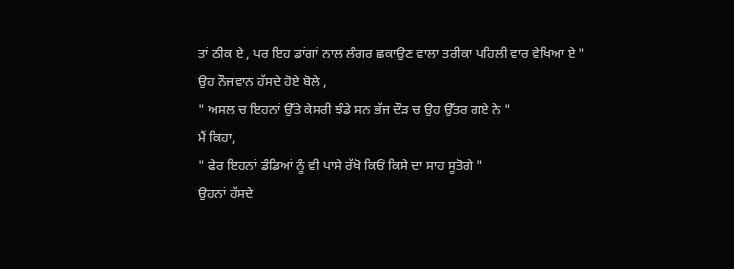ਤਾਂ ਠੀਕ ਏ , ਪਰ ਇਹ ਡਾਂਗਾਂ ਨਾਲ ਲੰਗਰ ਛਕਾਉਣ ਵਾਲਾ ਤਰੀਕਾ ਪਹਿਲੀ ਵਾਰ ਵੇਖਿਆ ਏ "
ਉਹ ਨੌਜਵਾਨ ਹੱਸਦੇ ਹੋਏ ਬੋਲੇ ,
" ਅਸਲ ਚ ਇਹਨਾਂ ਉੱਤੇ ਕੇਸਰੀ ਝੰਡੇ ਸਨ ਭੱਜ ਦੌੜ ਚ ਉਹ ਉੱਤਰ ਗਏ ਨੇ "
ਮੈਂ ਕਿਹਾ,
" ਫੇਰ ਇਹਨਾਂ ਡੰਡਿਆਂ ਨੂੰ ਵੀ ਪਾਸੇ ਰੱਖੋ ਕਿਓਂ ਕਿਸੇ ਦਾ ਸਾਹ ਸੂਤੋਗੇ "
ਉਹਨਾਂ ਹੱਸਦੇ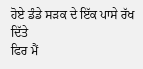ਹੋਏ ਡੰਡੇ ਸੜਕ ਦੇ ਇੱਕ ਪਾਸੇ ਰੱਖ ਦਿੱਤੇ
ਫਿਰ ਮੈਂ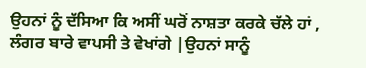ਉਹਨਾਂ ਨੂੰ ਦੱਸਿਆ ਕਿ ਅਸੀਂ ਘਰੋਂ ਨਾਸ਼ਤਾ ਕਰਕੇ ਚੱਲੇ ਹਾਂ , ਲੰਗਰ ਬਾਰੇ ਵਾਪਸੀ ਤੇ ਵੇਖਾਂਗੇ |ਉਹਨਾਂ ਸਾਨੂੰ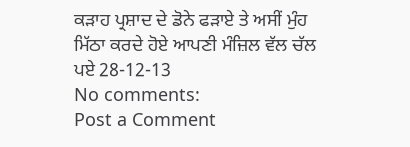ਕੜਾਹ ਪ੍ਰਸ਼ਾਦ ਦੇ ਡੋਨੇ ਫੜਾਏ ਤੇ ਅਸੀਂ ਮੁੰਹ ਮਿੱਠਾ ਕਰਦੇ ਹੋਏ ਆਪਣੀ ਮੰਜ਼ਿਲ ਵੱਲ ਚੱਲ ਪਏ 28-12-13
No comments:
Post a Comment